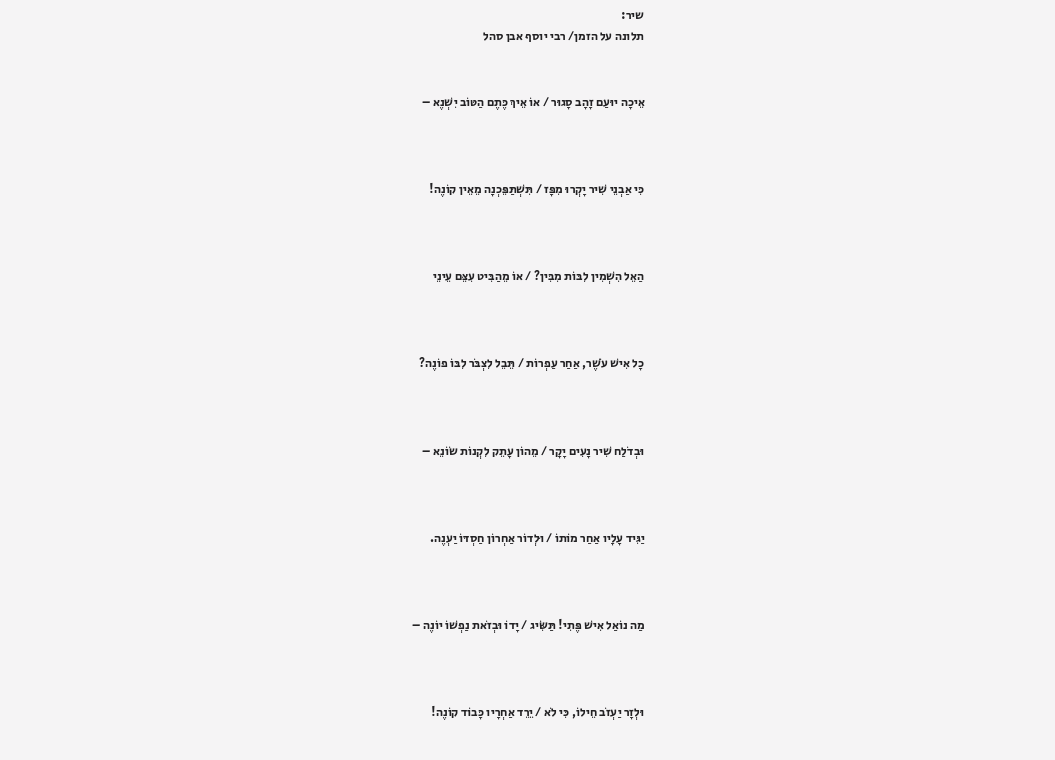שיר:
תלונה על הזמן/ רבי יוסף אבן סהל


אֵיכָה יוּעַם זָהָב סָגוּר / אוֹ אֵיךְ כֶּתֶם הַטּוֹב יִשְׁנֶא –



כִּי אַבְנֵי שִׁיר יָקְרוּ מִפָּז / תִּשְׁתַּפֵּכְנָה מֵאֵין קוֹנֶה!



הַאֵל הִשְׁמִין לִבּוֹת מִבִּין? / אוֹ מֵהַבִּיט עִצֵּם עֵינֵי



כָל אִישׁ עֹשֶׁר, אַחַר עַפְרוֹת / תֵּבֵל לִצְבֹּר לִבּוֹ פוֹנֶה?



וּבְדֹלַח שִׁיר נָעִים יָקָר / מֵהוֹן עָתֵק לִקְנוֹת שׂוֹנֵא –



יַגִּיד עָלָיו אַחַר מוֹתוֹ / וּלְדוֹר אַחְרוֹן חַסְדּוֹ יַעְנֶה.



מַה נוֹאַל אִישׁ פֶּתִי! תַּשִּׂיג / יָדוֹ וּבְזֹאת נַפְשׁוֹ יוֹנֶה –



וּלְזָר יַעְזֹב חֵילוֹ, כִּי לֹא / יֵרֵד אַחְרָיו כָּבוֹד קוֹנֶה!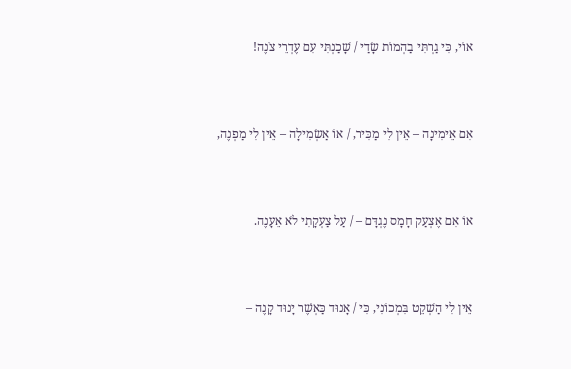אוֹי, כִּי גַרְתִּי בַהְמוֹת שָׂדַי / שָׁכַנְתִּי עִם עֶדְרֵי צֹנֶה!



אִם אֵימִינָה – אֵין לִי מַכִּיר, / אוֹ אַשְׂמִילָה – אֵין לִי מַפְנֶה,



אוֹ אִם אֶצְעַק חָמָס נֶגְדָּם – / עַל צַעְקָתִי לֹא אֵעָנֶה.



אֵין לִי הַשְׁקֵט בִּמְכוֹנִי, כִּי / אָנוּד כַּאְשֶׁר יָנוּד קָנֶה –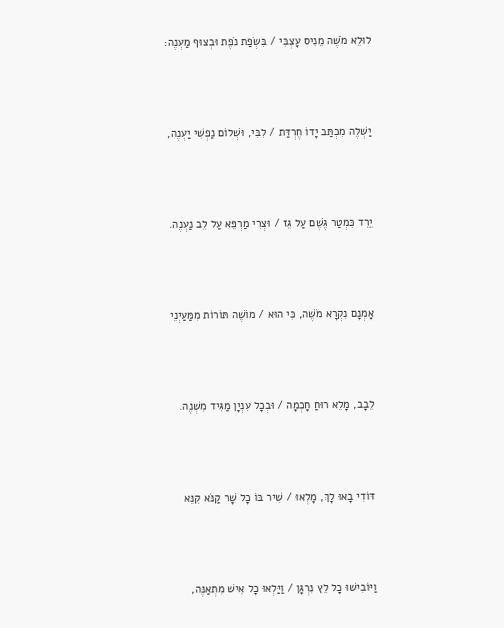לוּלֵא מֹשֶׁה מֵנִיס עָצְבִּי / בִּשְׂפַת נֹפֶת וּבְצוּף מַעְנֶה:



יַשְׁלֶה מִכְתַּב יָדוֹ חֶרְדַּת / לִבִּי, וּשְׁלוֹם נַפְשִׁי יַעְנֶה,



יֵרֵד כִּמְטַר גֶּשֶׁם עַל גֵּז / וּצְרִי מַרְפֵּא עַל לֵב נַעְנֶה.



אָמְנָם נִקְרָא מֹשֶׁה, כִּי הוּא / מוֹשֶׁה תּוֹרוֹת מִמַּעַיְנֵי



לֵבָב, מָלֵא רוּחַ חָכְמָה / וּבְכָל עִנְיָן מַגִּיד מִשְׁנֶה.



דּוֹדִי בָאוּ לָךְ, מָלְאוּ / שִׁיר בּוֹ כָל שָׁר קַנֹּא קִנֵּא



וַיּוֹבִישׁוּ כָל לֵץ נִרְגָּן / וַיַּלְאוּ כָל אִישׁ מִתְאַנֶּה,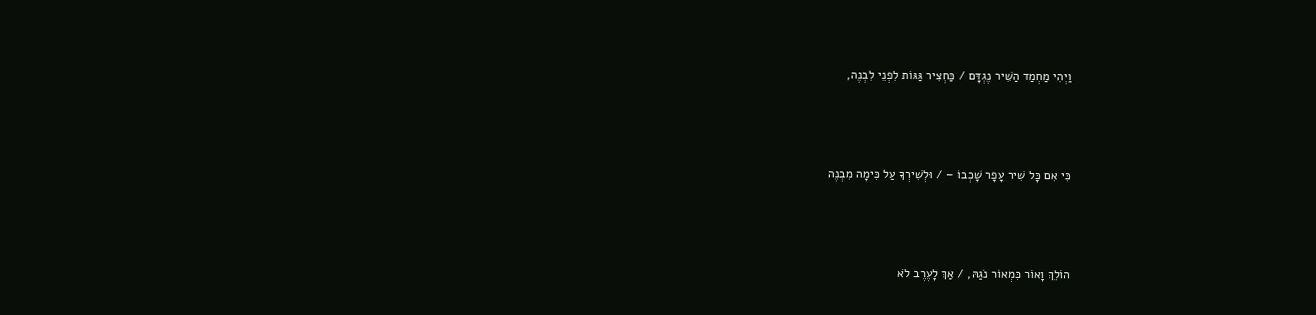וַיְהִי מַחְמַד הַשִּׁיר נֶגְדָּם / כַּחְצִיר גַּגּוֹת לִפְנֵי לִבְנֶה,



כִּי אִם כָּל שִׁיר עָפָר שָׁכְבוֹ – / וּלְשִׁירְךָ עַל כִּימָה מִבְנֶה



הוֹלֵךְ וָאוֹר כִּמְאוֹר נֹגַהּ, / אַךְ לָעֶרֶב לֹא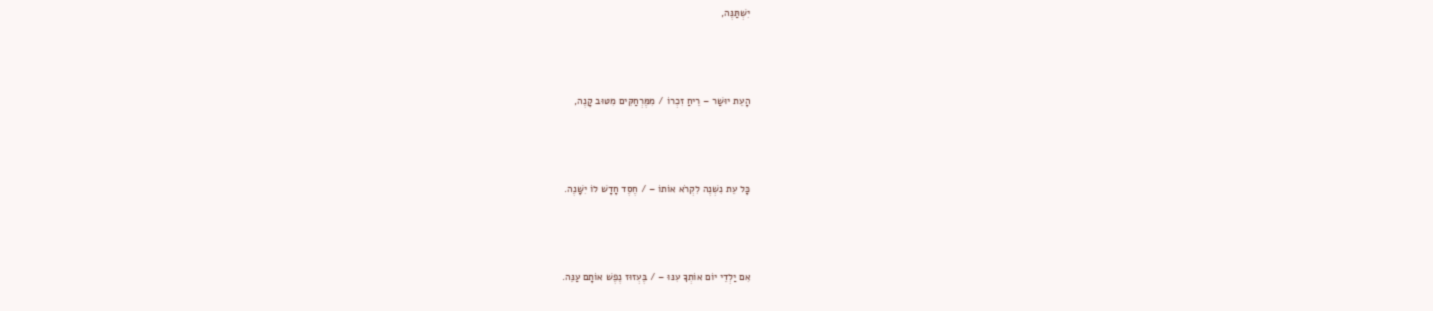יִשְׁתַּנֶּה,



הָעֵת יוּשַׁר – רֵיחַ זִכְרוֹ / מִמֶּרְחַקִּים מִטּוּב קָנֶה,



כָּל עֵת נִשְׁנֶה לִקְרֹא אוֹתוֹ – / חֶסֶד חָדָשׁ לוֹ יִשָּׁנֶה.



אִם יַלְדֵי יוֹם אוֹתְךָ עִנּוּ – / בֶּעְזוּז נֶפֶשׁ אוֹתָם עַנֵּה.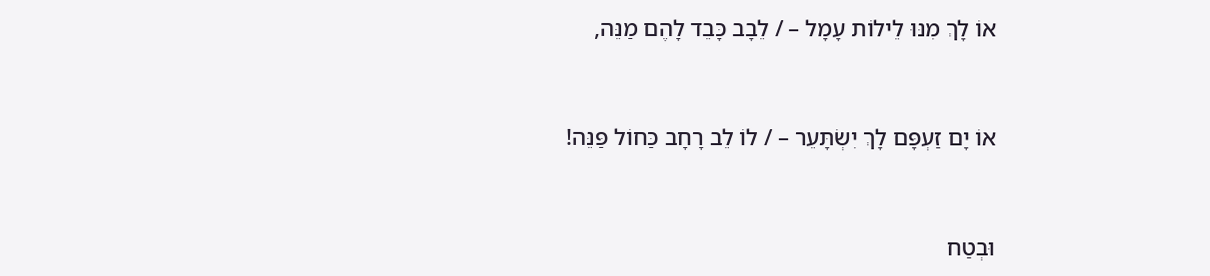אוֹ לָךְ מִנּוּ לֵילוֹת עָמָל – / לֵבָב כָּבֵד לָהֶם מַנֵּה,



אוֹ יָם זַעְפָּם לָךְ יִשְׂתָּעֵר – / לוֹ לֵב רָחָב כַּחוֹל פַּנֵּה!



וּבְטַח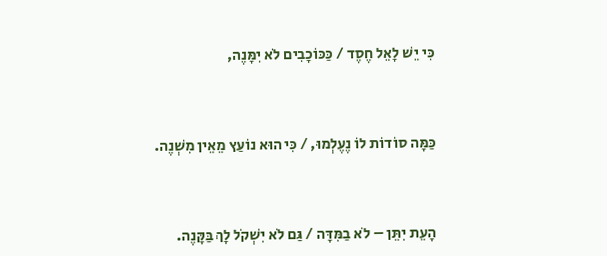כִּי יֵשׁ לָאֵל חֶסֶד / כַּכּוֹכָבִים לֹא יִמָּנֶה,



כַּמָּה סוֹדוֹת לוֹ נֶעֶלְמוּ, / כִּי הוּא נוֹעַץ מֵאֵין מִשְׁנֶה.



הָעֵת יִתֵּן – לֹא בַמִּדָּה / גַּם לֹא יִשְׁקֹל לָךְ בַּקָּנֶה.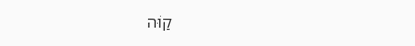קַוֹּה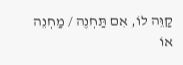קַוֵּה לוֹ, אִם תַּחְנֶה / מַחְנֵה אוֹ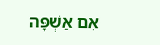אִם אַשְׁפָּה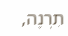תִרְנֶה,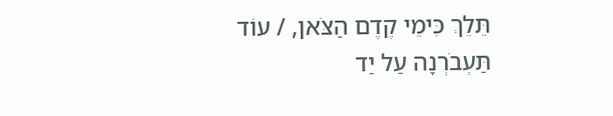תֵּלֵךְ כִּימֵי קֶדֶם הַצֹּאן, / עוֹד תַּעְבֹרְנָה עַל יַד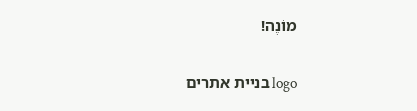מוֹנֶה!

logo בניית אתרים